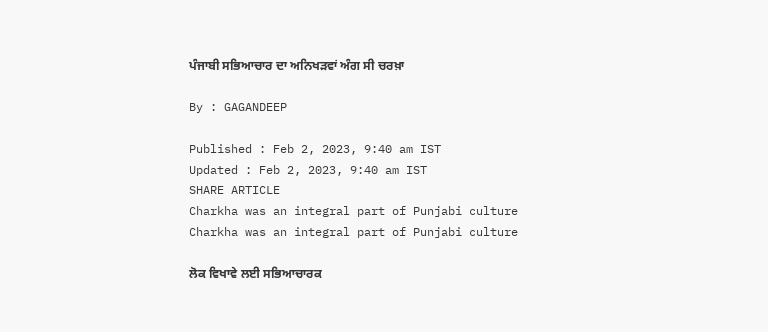ਪੰਜਾਬੀ ਸਭਿਆਚਾਰ ਦਾ ਅਨਿਖੜਵਾਂ ਅੰਗ ਸੀ ਚਰਖ਼ਾ

By : GAGANDEEP

Published : Feb 2, 2023, 9:40 am IST
Updated : Feb 2, 2023, 9:40 am IST
SHARE ARTICLE
Charkha was an integral part of Punjabi culture
Charkha was an integral part of Punjabi culture

ਲੋਕ ਵਿਖਾਵੇ ਲਈ ਸਭਿਆਚਾਰਕ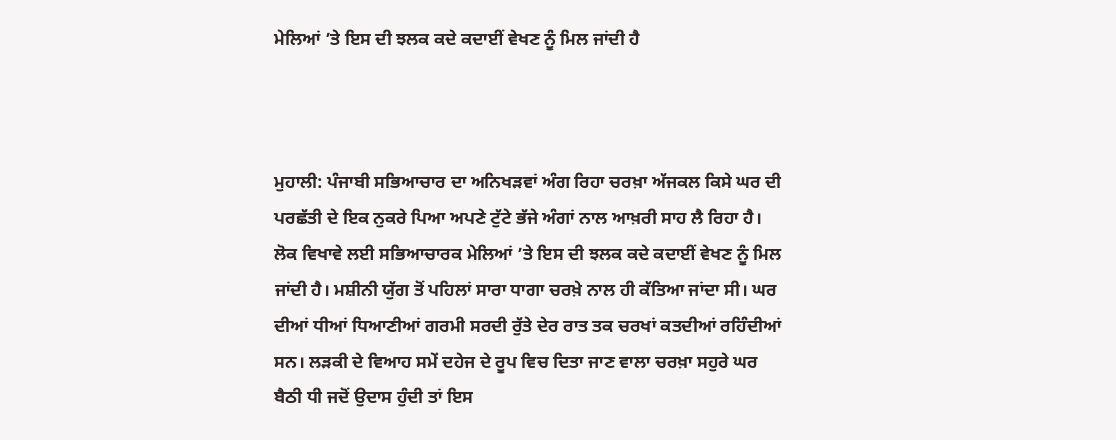ਮੇਲਿਆਂ ’ਤੇ ਇਸ ਦੀ ਝਲਕ ਕਦੇ ਕਦਾਈਂ ਵੇਖਣ ਨੂੰ ਮਿਲ ਜਾਂਦੀ ਹੈ



ਮੁਹਾਲੀ: ਪੰਜਾਬੀ ਸਭਿਆਚਾਰ ਦਾ ਅਨਿਖੜਵਾਂ ਅੰਗ ਰਿਹਾ ਚਰਖ਼ਾ ਅੱਜਕਲ ਕਿਸੇ ਘਰ ਦੀ ਪਰਛੱਤੀ ਦੇ ਇਕ ਨੁਕਰੇ ਪਿਆ ਅਪਣੇ ਟੁੱਟੇ ਭੱਜੇ ਅੰਗਾਂ ਨਾਲ ਆਖ਼ਰੀ ਸਾਹ ਲੈ ਰਿਹਾ ਹੈ। ਲੋਕ ਵਿਖਾਵੇ ਲਈ ਸਭਿਆਚਾਰਕ ਮੇਲਿਆਂ ’ਤੇ ਇਸ ਦੀ ਝਲਕ ਕਦੇ ਕਦਾਈਂ ਵੇਖਣ ਨੂੰ ਮਿਲ ਜਾਂਦੀ ਹੈ। ਮਸ਼ੀਨੀ ਯੁੱਗ ਤੋਂ ਪਹਿਲਾਂ ਸਾਰਾ ਧਾਗਾ ਚਰਖ਼ੇ ਨਾਲ ਹੀ ਕੱਤਿਆ ਜਾਂਦਾ ਸੀ। ਘਰ ਦੀਆਂ ਧੀਆਂ ਧਿਆਣੀਆਂ ਗਰਮੀ ਸਰਦੀ ਰੁੱਤੇ ਦੇਰ ਰਾਤ ਤਕ ਚਰਖਾਂ ਕਤਦੀਆਂ ਰਹਿੰਦੀਆਂ ਸਨ। ਲੜਕੀ ਦੇ ਵਿਆਹ ਸਮੇਂ ਦਹੇਜ ਦੇ ਰੂਪ ਵਿਚ ਦਿਤਾ ਜਾਣ ਵਾਲਾ ਚਰਖ਼ਾ ਸਹੁਰੇ ਘਰ ਬੈਠੀ ਧੀ ਜਦੋਂ ਉਦਾਸ ਹੁੰਦੀ ਤਾਂ ਇਸ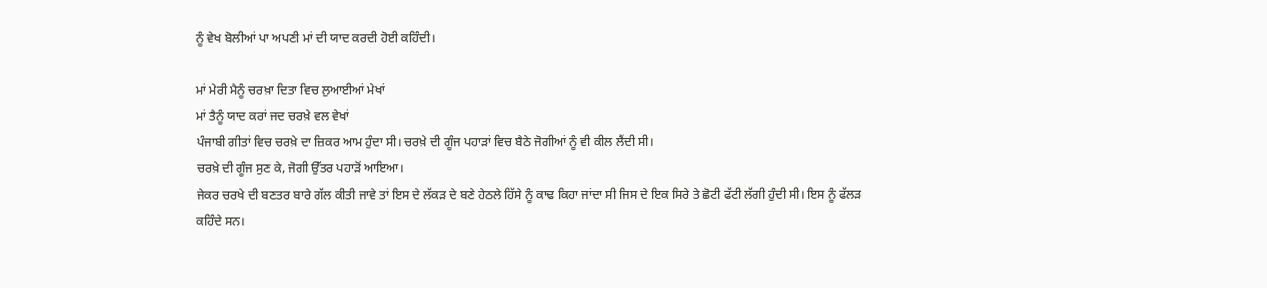ਨੂੰ ਵੇਖ ਬੋਲੀਆਂ ਪਾ ਅਪਣੀ ਮਾਂ ਦੀ ਯਾਦ ਕਰਦੀ ਹੋਈ ਕਹਿੰਦੀ।

ਮਾਂ ਮੇਰੀ ਮੈਨੂੰ ਚਰਖ਼ਾ ਦਿਤਾ ਵਿਚ ਲੁਆਈਆਂ ਮੇਖਾਂ
ਮਾਂ ਤੈਨੂੰ ਯਾਦ ਕਰਾਂ ਜਦ ਚਰਖ਼ੇ ਵਲ ਵੇਖਾਂ
ਪੰਜਾਬੀ ਗੀਤਾਂ ਵਿਚ ਚਰਖ਼ੇ ਦਾ ਜ਼ਿਕਰ ਆਮ ਹੁੰਦਾ ਸੀ। ਚਰਖ਼ੇ ਦੀ ਗੂੰਜ ਪਹਾੜਾਂ ਵਿਚ ਬੈਠੇ ਜੋਗੀਆਂ ਨੂੰ ਵੀ ਕੀਲ ਲੈਂਦੀ ਸੀ।
ਚਰਖ਼ੇ ਦੀ ਗੂੰਜ ਸੁਣ ਕੇ, ਜੋਗੀ ਉੱਤਰ ਪਹਾੜੋਂ ਆਇਆ।
ਜੇਕਰ ਚਰਖੇ ਦੀ ਬਣਤਰ ਬਾਰੇ ਗੱਲ ਕੀਤੀ ਜਾਵੇ ਤਾਂ ਇਸ ਦੇ ਲੱਕੜ ਦੇ ਬਣੇ ਹੇਠਲੇ ਹਿੱਸੇ ਨੂੰ ਕਾਢ ਕਿਹਾ ਜਾਂਦਾ ਸੀ ਜਿਸ ਦੇ ਇਕ ਸਿਰੇ ਤੇ ਛੋਟੀ ਫੱਟੀ ਲੱਗੀ ਹੁੰਦੀ ਸੀ। ਇਸ ਨੂੰ ਫੱਲੜ ਕਹਿੰਦੇ ਸਨ।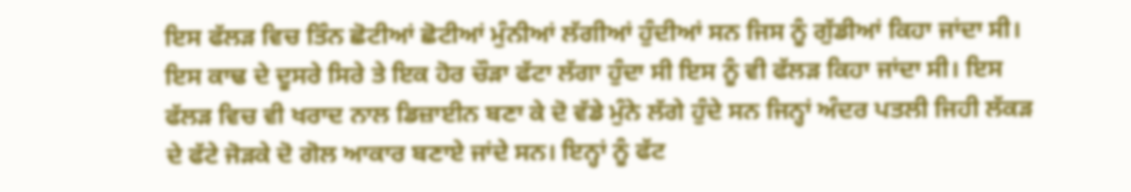ਇਸ ਫੱਲੜ ਵਿਚ ਤਿੰਨ ਛੋਟੀਆਂ ਛੋਟੀਆਂ ਮੁੰਨੀਆਂ ਲੱਗੀਆਂ ਹੁੰਦੀਆਂ ਸਨ ਜਿਸ ਨੂੰ ਗੁੱਡੀਆਂ ਕਿਹਾ ਜਾਂਦਾ ਸੀ। ਇਸ ਕਾਢ ਦੇ ਦੂਸਰੇ ਸਿਰੇ ਤੇ ਇਕ ਹੋਰ ਚੌੜਾ ਫੱਟਾ ਲੱਗਾ ਹੁੰਦਾ ਸੀ ਇਸ ਨੂੰ ਵੀ ਫੱਲੜ ਕਿਹਾ ਜਾਂਦਾ ਸੀ। ਇਸ ਫੱਲੜ ਵਿਚ ਵੀ ਖਰਾਦ ਨਾਲ ਡਿਜ਼ਾਈਨ ਬਣਾ ਕੇ ਦੋ ਵੱਡੇ ਮੁੰਨੇ ਲੱਗੇ ਹੁੰਦੇ ਸਨ ਜਿਨ੍ਹਾਂ ਅੰਦਰ ਪਤਲੀ ਜਿਹੀ ਲੱਕੜ ਦੇ ਫੱਟੇ ਜੋੜਕੇ ਦੋ ਗੋਲ ਆਕਾਰ ਬਣਾਏ ਜਾਂਦੇ ਸਨ। ਇਨ੍ਹਾਂ ਨੂੰ ਫੱਟ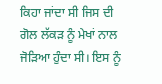ਕਿਹਾ ਜਾਂਦਾ ਸੀ ਜਿਸ ਦੀ ਗੋਲ ਲੱਕੜ ਨੂੰ ਮੇਖਾਂ ਨਾਲ ਜੋੜਿਆ ਹੁੰਦਾ ਸੀ। ਇਸ ਨੂੰ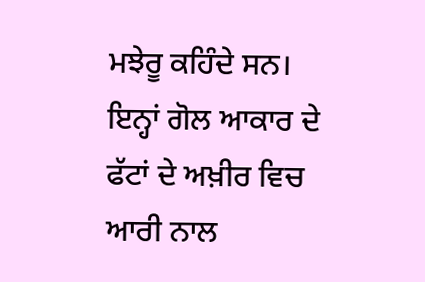ਮਝੇਰੂ ਕਹਿੰਦੇ ਸਨ। ਇਨ੍ਹਾਂ ਗੋਲ ਆਕਾਰ ਦੇ ਫੱਟਾਂ ਦੇ ਅਖ਼ੀਰ ਵਿਚ ਆਰੀ ਨਾਲ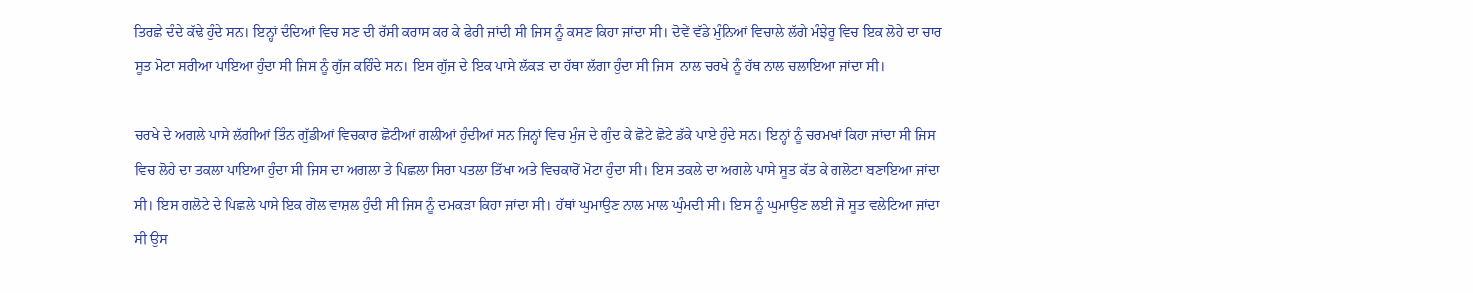ਤਿਰਛੇ ਦੰਦੇ ਕੱਢੇ ਹੁੰਦੇ ਸਨ। ਇਨ੍ਹਾਂ ਦੰਦਿਆਂ ਵਿਚ ਸਣ ਦੀ ਰੱਸੀ ਕਰਾਸ ਕਰ ਕੇ ਫੇਰੀ ਜਾਂਦੀ ਸੀ ਜਿਸ ਨੂੰ ਕਸਣ ਕਿਹਾ ਜਾਂਦਾ ਸੀ। ਦੋਵੇਂ ਵੱਡੇ ਮੁੰਨਿਆਂ ਵਿਚਾਲੇ ਲੱਗੇ ਮੰਝੇਰੂ ਵਿਚ ਇਕ ਲੋਹੇ ਦਾ ਚਾਰ ਸੂਤ ਮੋਟਾ ਸਰੀਆ ਪਾਇਆ ਹੁੰਦਾ ਸੀ ਜਿਸ ਨੂੰ ਗੁੱਜ ਕਹਿੰਦੇ ਸਨ। ਇਸ ਗੁੱਜ ਦੇ ਇਕ ਪਾਸੇ ਲੱਕੜ ਦਾ ਹੱਥਾ ਲੱਗਾ ਹੁੰਦਾ ਸੀ ਜਿਸ  ਨਾਲ ਚਰਖੇ ਨੂੰ ਹੱਥ ਨਾਲ ਚਲਾਇਆ ਜਾਂਦਾ ਸੀ।

ਚਰਖੇ ਦੇ ਅਗਲੇ ਪਾਸੇ ਲੱਗੀਆਂ ਤਿੰਨ ਗੁੱਡੀਆਂ ਵਿਚਕਾਰ ਛੋਟੀਆਂ ਗਲੀਆਂ ਹੁੰਦੀਆਂ ਸਨ ਜਿਨ੍ਹਾਂ ਵਿਚ ਮੁੰਜ ਦੇ ਗੁੰਦ ਕੇ ਛੋਟੇ ਛੋਟੇ ਡੱਕੇ ਪਾਏ ਹੁੰਦੇ ਸਨ। ਇਨ੍ਹਾਂ ਨੂੰ ਚਰਮਖਾਂ ਕਿਹਾ ਜਾਂਦਾ ਸੀ ਜਿਸ ਵਿਚ ਲੋਹੇ ਦਾ ਤਕਲਾ ਪਾਇਆ ਹੁੰਦਾ ਸੀ ਜਿਸ ਦਾ ਅਗਲਾ ਤੇ ਪਿਛਲਾ ਸਿਰਾ ਪਤਲਾ ਤਿੱਖਾ ਅਤੇ ਵਿਚਕਾਰੋਂ ਮੋਟਾ ਹੁੰਦਾ ਸੀ। ਇਸ ਤਕਲੇ ਦਾ ਅਗਲੇ ਪਾਸੇ ਸੂਤ ਕੱਤ ਕੇ ਗਲੋਟਾ ਬਣਾਇਆ ਜਾਂਦਾ ਸੀ। ਇਸ ਗਲੋਟੇ ਦੇ ਪਿਛਲੇ ਪਾਸੇ ਇਕ ਗੋਲ ਵਾਸ਼ਲ ਹੁੰਦੀ ਸੀ ਜਿਸ ਨੂੰ ਦਮਕੜਾ ਕਿਹਾ ਜਾਂਦਾ ਸੀ। ਹੱਥਾਂ ਘੁਮਾਉਣ ਨਾਲ ਮਾਲ ਘੁੰਮਦੀ ਸੀ। ਇਸ ਨੂੰ ਘੁਮਾਉਣ ਲਈ ਜੋ ਸੂਤ ਵਲੇਟਿਆ ਜਾਂਦਾ ਸੀ ਉਸ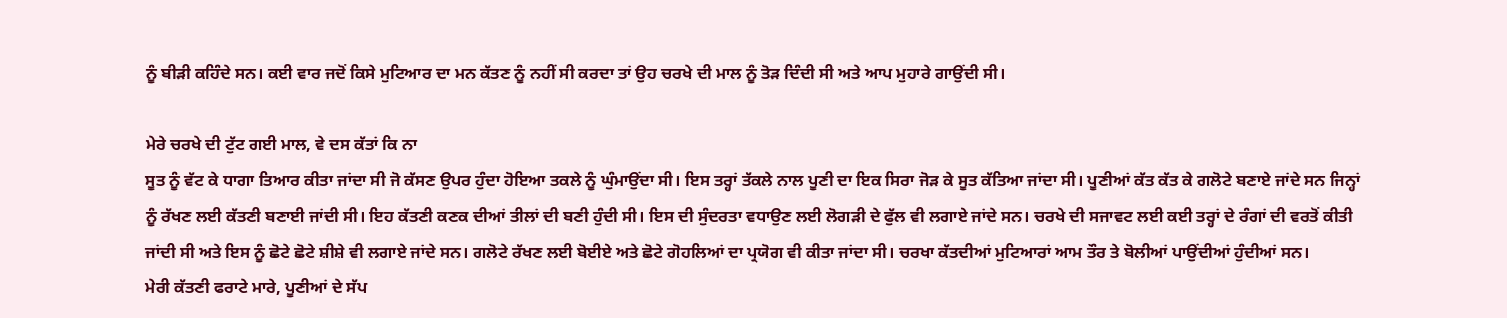ਨੂੰ ਬੀੜੀ ਕਹਿੰਦੇ ਸਨ। ਕਈ ਵਾਰ ਜਦੋਂ ਕਿਸੇ ਮੁਟਿਆਰ ਦਾ ਮਨ ਕੱਤਣ ਨੂੰ ਨਹੀਂ ਸੀ ਕਰਦਾ ਤਾਂ ਉਹ ਚਰਖੇ ਦੀ ਮਾਲ ਨੂੰ ਤੋੜ ਦਿੰਦੀ ਸੀ ਅਤੇ ਆਪ ਮੁਹਾਰੇ ਗਾਉਂਦੀ ਸੀ।

ਮੇਰੇ ਚਰਖੇ ਦੀ ਟੁੱਟ ਗਈ ਮਾਲ, ਵੇ ਦਸ ਕੱਤਾਂ ਕਿ ਨਾ
ਸੂਤ ਨੂੰ ਵੱਟ ਕੇ ਧਾਗਾ ਤਿਆਰ ਕੀਤਾ ਜਾਂਦਾ ਸੀ ਜੋ ਕੱਸਣ ਉਪਰ ਹੁੰਦਾ ਹੋਇਆ ਤਕਲੇ ਨੂੰ ਘੁੰਮਾਉਂਦਾ ਸੀ। ਇਸ ਤਰ੍ਹਾਂ ਤੱਕਲੇ ਨਾਲ ਪੂਣੀ ਦਾ ਇਕ ਸਿਰਾ ਜੋੜ ਕੇ ਸੂਤ ਕੱਤਿਆ ਜਾਂਦਾ ਸੀ। ਪੂਣੀਆਂ ਕੱਤ ਕੱਤ ਕੇ ਗਲੋਟੇ ਬਣਾਏ ਜਾਂਦੇ ਸਨ ਜਿਨ੍ਹਾਂ ਨੂੰ ਰੱਖਣ ਲਈ ਕੱਤਣੀ ਬਣਾਈ ਜਾਂਦੀ ਸੀ। ਇਹ ਕੱਤਣੀ ਕਣਕ ਦੀਆਂ ਤੀਲਾਂ ਦੀ ਬਣੀ ਹੁੰਦੀ ਸੀ। ਇਸ ਦੀ ਸੁੰਦਰਤਾ ਵਧਾਉਣ ਲਈ ਲੋਗੜੀ ਦੇ ਫੁੱਲ ਵੀ ਲਗਾਏ ਜਾਂਦੇ ਸਨ। ਚਰਖੇ ਦੀ ਸਜਾਵਟ ਲਈ ਕਈ ਤਰ੍ਹਾਂ ਦੇ ਰੰਗਾਂ ਦੀ ਵਰਤੋਂ ਕੀਤੀ ਜਾਂਦੀ ਸੀ ਅਤੇ ਇਸ ਨੂੰ ਛੋਟੇ ਛੋਟੇ ਸ਼ੀਸ਼ੇ ਵੀ ਲਗਾਏ ਜਾਂਦੇ ਸਨ। ਗਲੋਟੇ ਰੱਖਣ ਲਈ ਬੋਈਏ ਅਤੇ ਛੋਟੇ ਗੋਹਲਿਆਂ ਦਾ ਪ੍ਰਯੋਗ ਵੀ ਕੀਤਾ ਜਾਂਦਾ ਸੀ। ਚਰਖਾ ਕੱਤਦੀਆਂ ਮੁਟਿਆਰਾਂ ਆਮ ਤੌਰ ਤੇ ਬੋਲੀਆਂ ਪਾਉਂਦੀਆਂ ਹੁੰਦੀਆਂ ਸਨ।
ਮੇਰੀ ਕੱਤਣੀ ਫਰਾਟੇ ਮਾਰੇ, ਪੂਣੀਆਂ ਦੇ ਸੱਪ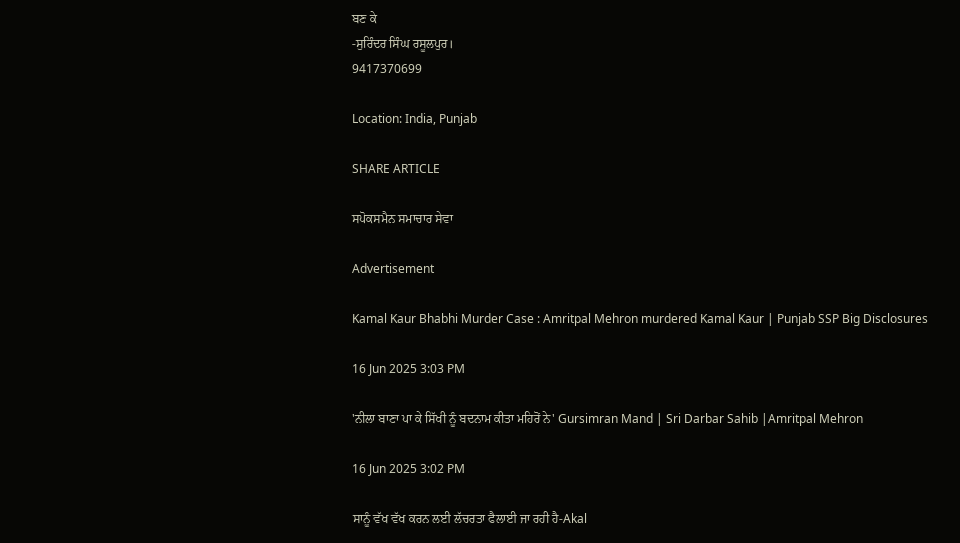ਬਣ ਕੇ
-ਸੁਰਿੰਦਰ ਸਿੰਘ ਰਸੂਲਪੁਰ।
9417370699

Location: India, Punjab

SHARE ARTICLE

ਸਪੋਕਸਮੈਨ ਸਮਾਚਾਰ ਸੇਵਾ

Advertisement

Kamal Kaur Bhabhi Murder Case : Amritpal Mehron murdered Kamal Kaur | Punjab SSP Big Disclosures

16 Jun 2025 3:03 PM

'ਨੀਲਾ ਬਾਣਾ ਪਾ ਕੇ ਸਿੱਖੀ ਨੂੰ ਬਦਨਾਮ ਕੀਤਾ ਮਹਿਰੋਂ ਨੇ' Gursimran Mand | Sri Darbar Sahib |Amritpal Mehron

16 Jun 2025 3:02 PM

ਸਾਨੂੰ ਵੱਖ ਵੱਖ ਕਰਨ ਲਈ ਲੱਚਰਤਾ ਫੈਲਾਈ ਜਾ ਰਹੀ ਹੈ-Akal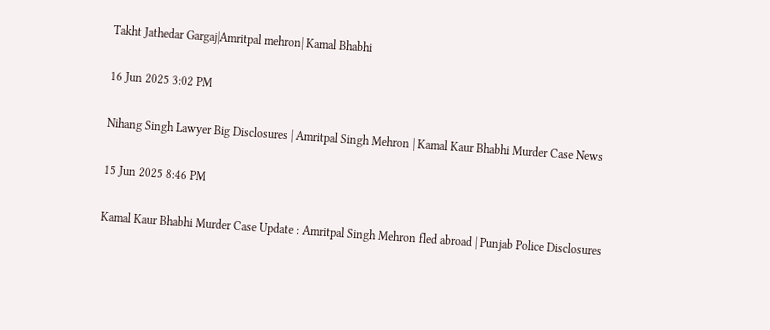Takht Jathedar Gargaj|Amritpal mehron| Kamal Bhabhi

16 Jun 2025 3:02 PM

Nihang Singh Lawyer Big Disclosures | Amritpal Singh Mehron | Kamal Kaur Bhabhi Murder Case News

15 Jun 2025 8:46 PM

Kamal Kaur Bhabhi Murder Case Update : Amritpal Singh Mehron fled abroad | Punjab Police Disclosures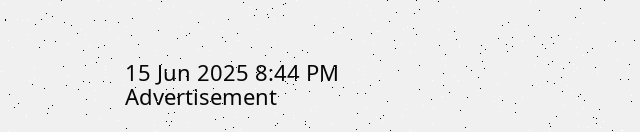15 Jun 2025 8:44 PM
Advertisement